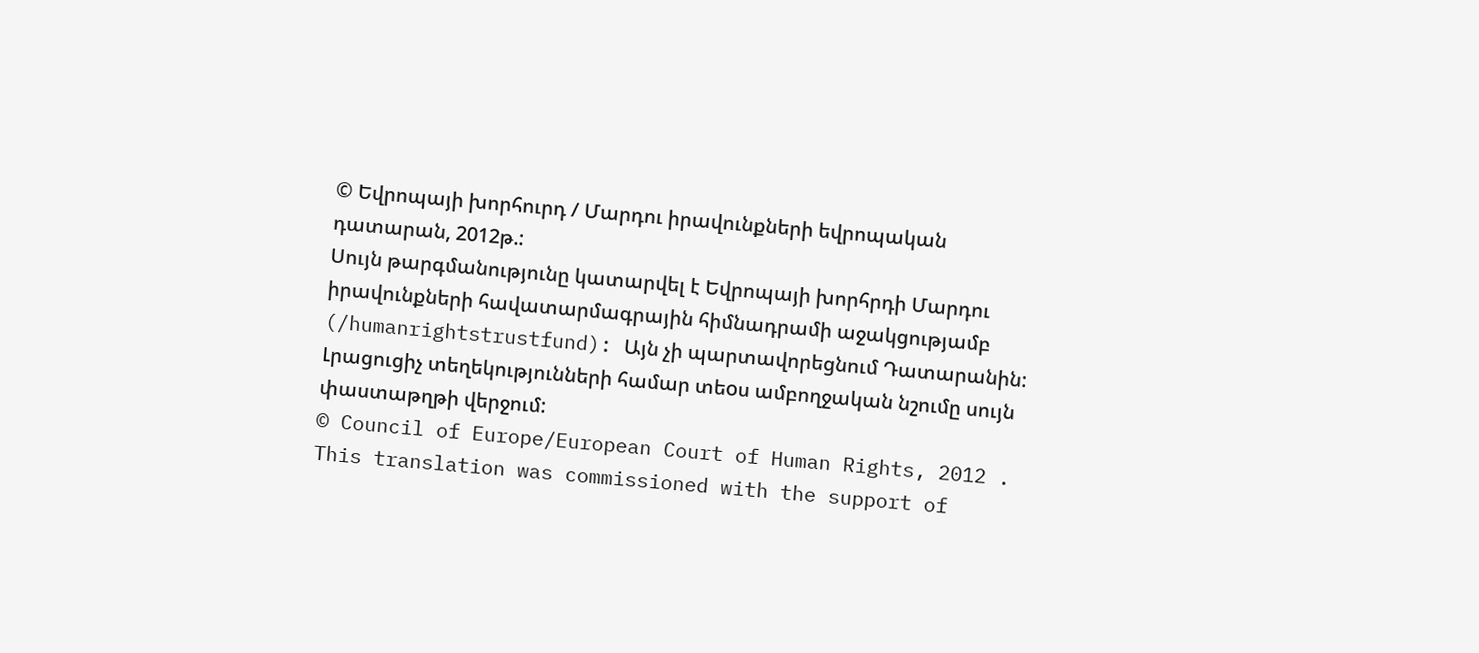© Եվրոպայի խորհուրդ / Մարդու իրավունքների եվրոպական դատարան, 2012թ.:
Սույն թարգմանությունը կատարվել է Եվրոպայի խորհրդի Մարդու իրավունքների հավատարմագրային հիմնադրամի աջակցությամբ (/humanrightstrustfund): Այն չի պարտավորեցնում Դատարանին: Լրացուցիչ տեղեկությունների համար տեoս ամբողջական նշումը սույն փաստաթղթի վերջում:
© Council of Europe/European Court of Human Rights, 2012 .
This translation was commissioned with the support of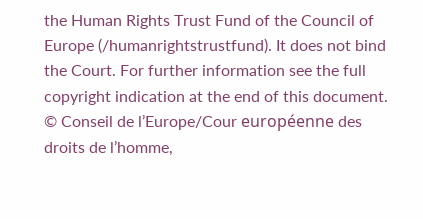the Human Rights Trust Fund of the Council of Europe (/humanrightstrustfund). It does not bind the Court. For further information see the full copyright indication at the end of this document.
© Conseil de l’Europe/Cour européenne des droits de l’homme,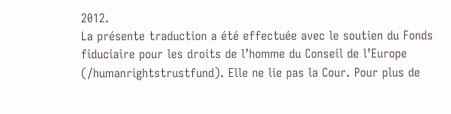2012.
La présente traduction a été effectuée avec le soutien du Fonds fiduciaire pour les droits de l’homme du Conseil de l’Europe (/humanrightstrustfund). Elle ne lie pas la Cour. Pour plus de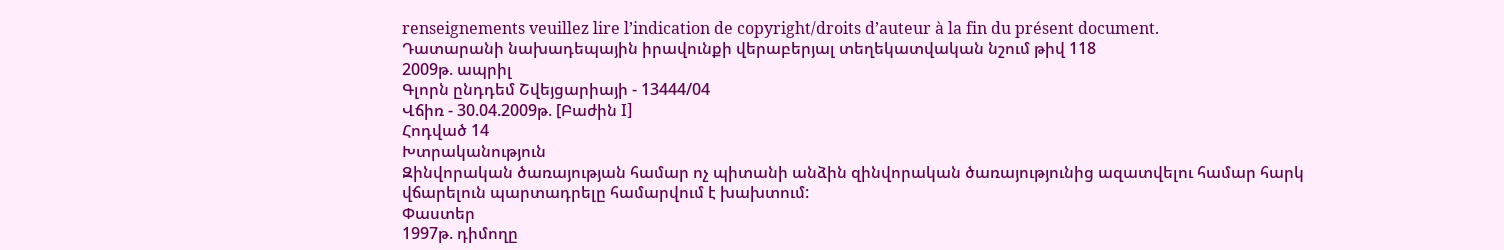renseignements veuillez lire l’indication de copyright/droits d’auteur à la fin du présent document.
Դատարանի նախադեպային իրավունքի վերաբերյալ տեղեկատվական նշում թիվ 118
2009թ. ապրիլ
Գլորն ընդդեմ Շվեյցարիայի - 13444/04
Վճիռ - 30.04.2009թ. [Բաժին I]
Հոդված 14
Խտրականություն
Զինվորական ծառայության համար ոչ պիտանի անձին զինվորական ծառայությունից ազատվելու համար հարկ վճարելուն պարտադրելը համարվում է խախտում:
Փաստեր
1997թ. դիմողը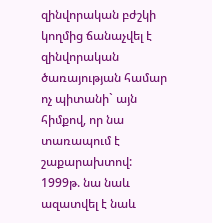զինվորական բժշկի կողմից ճանաչվել է զինվորական ծառայության համար ոչ պիտանի` այն հիմքով, որ նա տառապում է շաքարախտով: 1999թ. նա նաև ազատվել է նաև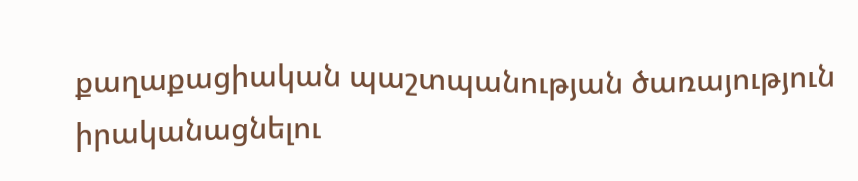քաղաքացիական պաշտպանության ծառայություն իրականացնելու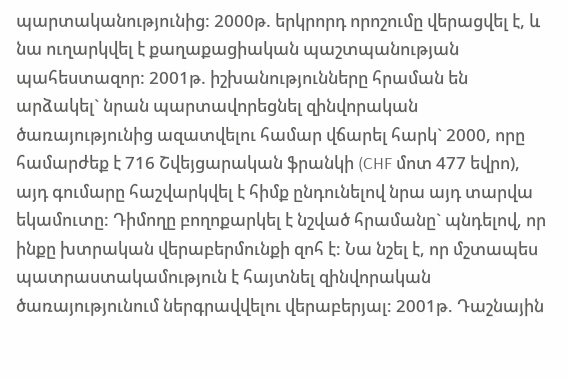պարտականությունից: 2000թ. երկրորդ որոշումը վերացվել է, և նա ուղարկվել է քաղաքացիական պաշտպանության պահեստազոր: 2001թ. իշխանությունները հրաման են արձակել` նրան պարտավորեցնել զինվորական ծառայությունից ազատվելու համար վճարել հարկ` 2000, որը համարժեք է 716 Շվեյցարական ֆրանկի (CHF մոտ 477 եվրո), այդ գումարը հաշվարկվել է հիմք ընդունելով նրա այդ տարվա եկամուտը: Դիմողը բողոքարկել է նշված հրամանը` պնդելով, որ ինքը խտրական վերաբերմունքի զոհ է: Նա նշել է, որ մշտապես պատրաստակամություն է հայտնել զինվորական ծառայությունում ներգրավվելու վերաբերյալ: 2001թ. Դաշնային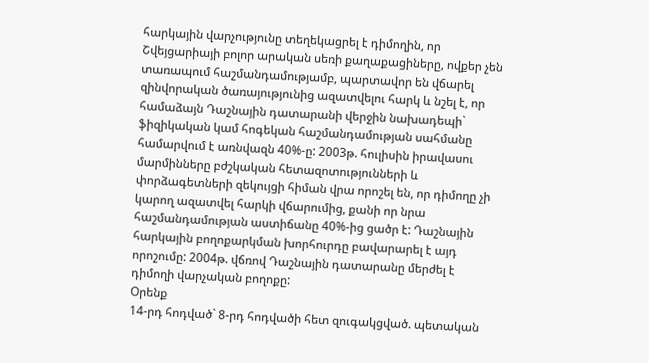հարկային վարչությունը տեղեկացրել է դիմողին, որ Շվեյցարիայի բոլոր արական սեռի քաղաքացիները, ովքեր չեն տառապում հաշմանդամությամբ, պարտավոր են վճարել զինվորական ծառայությունից ազատվելու հարկ և նշել է, որ համաձայն Դաշնային դատարանի վերջին նախադեպի` ֆիզիկական կամ հոգեկան հաշմանդամության սահմանը համարվում է առնվազն 40%-ը: 2003թ. հուլիսին իրավասու մարմինները բժշկական հետազոտությունների և փորձագետների զեկույցի հիման վրա որոշել են, որ դիմողը չի կարող ազատվել հարկի վճարումից, քանի որ նրա հաշմանդամության աստիճանը 40%-ից ցածր է: Դաշնային հարկային բողոքարկման խորհուրդը բավարարել է այդ որոշումը: 2004թ. վճռով Դաշնային դատարանը մերժել է դիմողի վարչական բողոքը:
Օրենք
14-րդ հոդված` 8-րդ հոդվածի հետ զուգակցված. պետական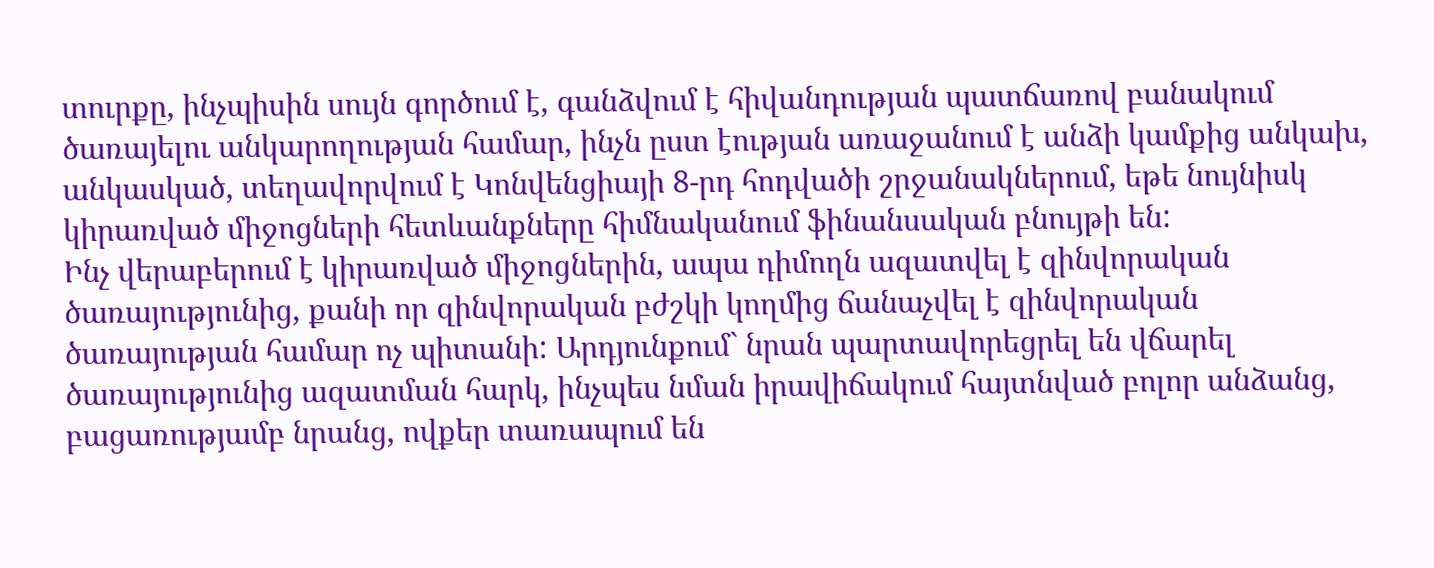տուրքը, ինչպիսին սույն գործում է, գանձվում է հիվանդության պատճառով բանակում ծառայելու անկարողության համար, ինչն ըստ էության առաջանում է անձի կամքից անկախ, անկասկած, տեղավորվում է Կոնվենցիայի 8-րդ հոդվածի շրջանակներում, եթե նույնիսկ կիրառված միջոցների հետևանքները հիմնականում ֆինանսական բնույթի են:
Ինչ վերաբերում է կիրառված միջոցներին, ապա դիմողն ազատվել է զինվորական ծառայությունից, քանի որ զինվորական բժշկի կողմից ճանաչվել է զինվորական ծառայության համար ոչ պիտանի: Արդյունքում` նրան պարտավորեցրել են վճարել ծառայությունից ազատման հարկ, ինչպես նման իրավիճակում հայտնված բոլոր անձանց, բացառությամբ նրանց, ովքեր տառապում են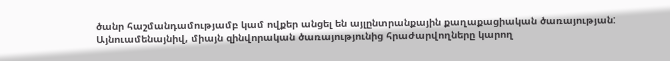ծանր հաշմանդամությամբ կամ ովքեր անցել են այլընտրանքային քաղաքացիական ծառայության: Այնուամենայնիվ, միայն զինվորական ծառայությունից հրաժարվողները կարող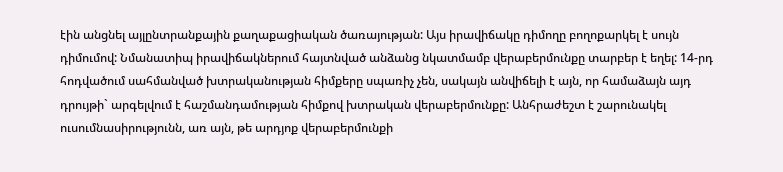էին անցնել այլընտրանքային քաղաքացիական ծառայության: Այս իրավիճակը դիմողը բողոքարկել է սույն դիմումով: Նմանատիպ իրավիճակներում հայտնված անձանց նկատմամբ վերաբերմունքը տարբեր է եղել: 14-րդ հոդվածում սահմանված խտրականության հիմքերը սպառիչ չեն, սակայն անվիճելի է այն, որ համաձայն այդ դրույթի` արգելվում է հաշմանդամության հիմքով խտրական վերաբերմունքը: Անհրաժեշտ է շարունակել ուսումնասիրությունն, առ այն, թե արդյոք վերաբերմունքի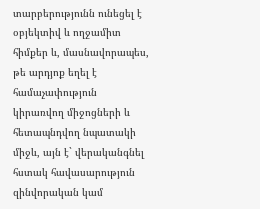տարբերությունն ունեցել է օբյեկտիվ և ողջամիտ հիմքեր և, մասնավորապես, թե արդյոք եղել է համաչափություն կիրառվող միջոցների և հետապնդվող նպատակի միջև, այն է` վերականգնել հստակ հավասարություն զինվորական կամ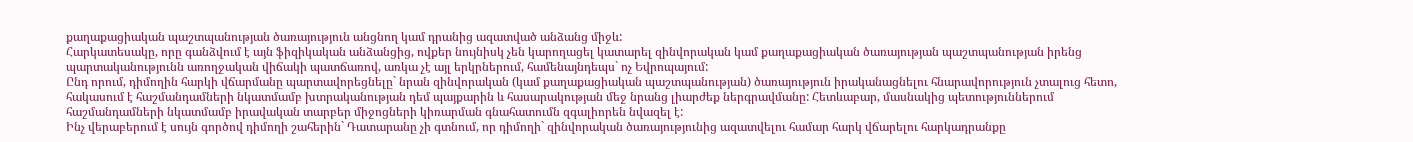քաղաքացիական պաշտպանության ծառայություն անցնող կամ դրանից ազատված անձանց միջև:
Հարկատեսակը, որը գանձվում է այն ֆիզիկական անձանցից, ովքեր նույնիսկ չեն կարողացել կատարել զինվորական կամ քաղաքացիական ծառայության պաշտպանության իրենց պարտականությունն առողջական վիճակի պատճառով, առկա չէ այլ երկրներում, համենայնդեպս` ոչ Եվրոպայում:
Ընդ որում, դիմողին հարկի վճարմանը պարտավորեցնելը` նրան զինվորական (կամ քաղաքացիական պաշտպանության) ծառայություն իրականացնելու հնարավորություն չտալուց հետո, հակասում է հաշմանդամների նկատմամբ խտրականության դեմ պայքարին և հասարակության մեջ նրանց լիարժեք ներգրավմանը: Հետևաբար, մասնակից պետություններում հաշմանդամների նկատմամբ իրավական տարբեր միջոցների կիռարման գնահատումն զգալիորեն նվազել է:
Ինչ վերաբերում է սույն գործով դիմողի շահերին` Դատարանը չի գտնում, որ դիմողի` զինվորական ծառայությունից ազատվելու համար հարկ վճարելու հարկադրանքը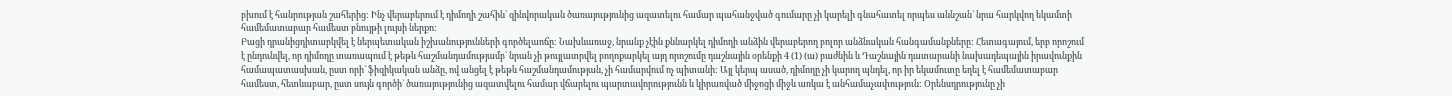բխում է հանրության շահերից: Ինչ վերաբերում է դիմողի շահին` զինվորական ծառայությունից ազատելու համար պահանջված գումարը չի կարելի գնահատել որպես աննշան` նրա հարկվող եկամտի համեմատաբար համեստ բնույթի լույսի ներքո:
Բացի դրանիցդիտարկվել է ներպետական իշխանությունների գործելաոճը: Նախևառաջ, նրանք չէին քննարկել դիմողի անձին վերաբերող բոլոր անձնական հանգամանքները: Հետագայում, երբ որոշում է ընդունվել, որ դիմողը տառապում է թեթև հաշմանդամությամբ` նրան չի թույլատրվել բողոքարկել այդ որոշումը դաշնային օրենքի 4 (1) (ա) բաժնին և Դաշնային դատարանի նախադեպային իրավունքին համապատասխան, ըստ որի` ֆիզիկական անձը, ով անցել է թեթև հաշմանդամության, չի համարվում ոչ պիտանի: Այլ կերպ ասած, դիմողը չի կարող պնդել, որ իր եկամուտը եղել է համեմատաբար համեստ, հետևաբար, ըստ սույն գործի` ծառայությունից ազատվելու համար վճարելու պարտավորությունն և կիրառված միջոցի միջև առկա է անհամաչափություն: Օրենսդրությունը չի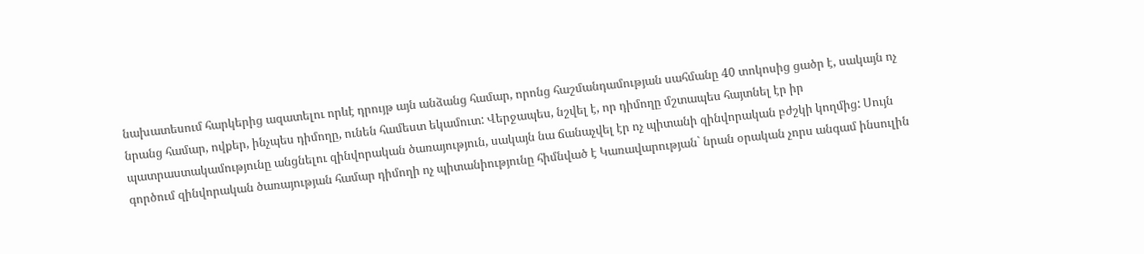նախատեսում հարկերից ազատելու որևէ դրույթ այն անձանց համար, որոնց հաշմանդամության սահմանը 40 տոկոսից ցածր է, սակայն ոչ նրանց համար, ովքեր, ինչպես դիմողը, ունեն համեստ եկամուտ: Վերջապես, նշվել է, որ դիմողը մշտապես հայտնել էր իր պատրաստակամությունը անցնելու զինվորական ծառայություն, սակայն նա ճանաչվել էր ոչ պիտանի զինվորական բժշկի կողմից: Սույն գործում զինվորական ծառայության համար դիմողի ոչ պիտանիությունը հիմնված է Կառավարության` նրան օրական չորս անգամ ինսուլին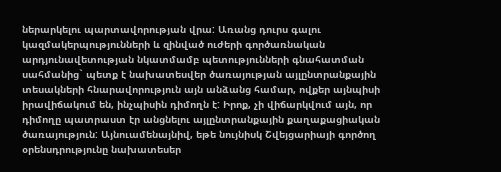ներարկելու պարտավորության վրա: Առանց դուրս գալու կազմակերպությունների և զինված ուժերի գործառնական արդյունավետության նկատմամբ պետությունների գնահատման սահմանից` պետք է նախատեսվեր ծառայության այլընտրանքային տեսակների հնարավորություն այն անձանց համար, ովքեր այնպիսի իրավիճակում են, ինչպիսին դիմողն է: Իրոք, չի վիճարկվում այն, որ դիմողը պատրաստ էր անցնելու այլընտրանքային քաղաքացիական ծառայություն: Այնուամենայնիվ, եթե նույնիսկ Շվեյցարիայի գործող օրենսդրությունը նախատեսեր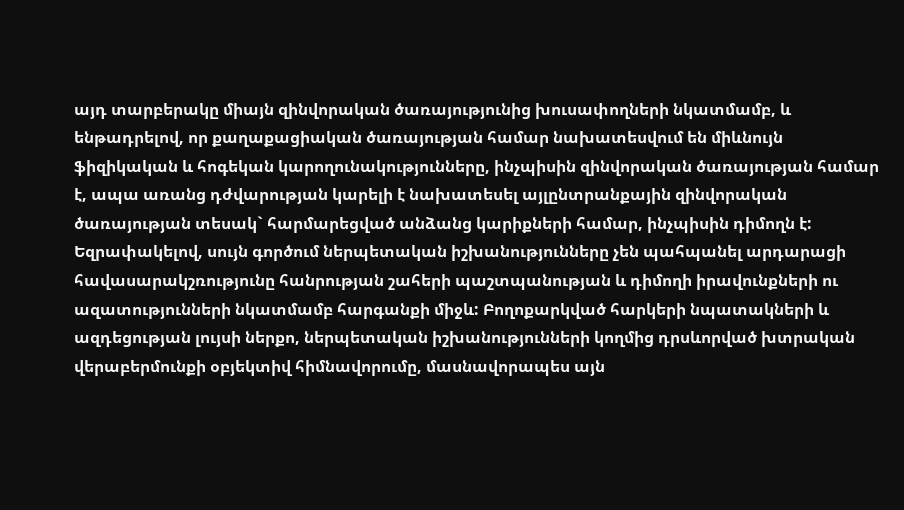այդ տարբերակը միայն զինվորական ծառայությունից խուսափողների նկատմամբ, և ենթադրելով, որ քաղաքացիական ծառայության համար նախատեսվում են միևնույն ֆիզիկական և հոգեկան կարողունակությունները, ինչպիսին զինվորական ծառայության համար է, ապա առանց դժվարության կարելի է նախատեսել այլընտրանքային զինվորական ծառայության տեսակ` հարմարեցված անձանց կարիքների համար, ինչպիսին դիմողն է:
Եզրափակելով, սույն գործում ներպետական իշխանությունները չեն պահպանել արդարացի հավասարակշռությունը հանրության շահերի պաշտպանության և դիմողի իրավունքների ու ազատությունների նկատմամբ հարգանքի միջև: Բողոքարկված հարկերի նպատակների և ազդեցության լույսի ներքո, ներպետական իշխանությունների կողմից դրսևորված խտրական վերաբերմունքի օբյեկտիվ հիմնավորումը, մասնավորապես այն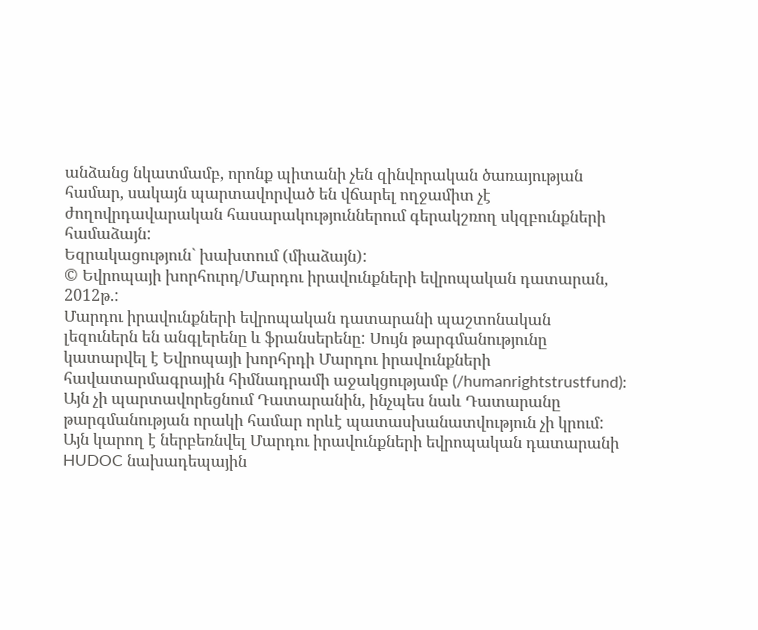անձանց նկատմամբ, որոնք պիտանի չեն զինվորական ծառայության համար, սակայն պարտավորված են վճարել ողջամիտ չէ ժողովրդավարական հասարակություններում գերակշռող սկզբունքների համաձայն:
Եզրակացություն` խախտում (միաձայն):
© Եվրոպայի խորհուրդ/Մարդու իրավունքների եվրոպական դատարան, 2012թ.:
Մարդու իրավունքների եվրոպական դատարանի պաշտոնական լեզուներն են անգլերենը և ֆրանսերենը: Սույն թարգմանությունը կատարվել է Եվրոպայի խորհրդի Մարդու իրավունքների հավատարմագրային հիմնադրամի աջակցությամբ (/humanrightstrustfund): Այն չի պարտավորեցնում Դատարանին, ինչպես նաև Դատարանը թարգմանության որակի համար որևէ պատասխանատվություն չի կրում: Այն կարող է ներբեռնվել Մարդու իրավունքների եվրոպական դատարանի HUDOC նախադեպային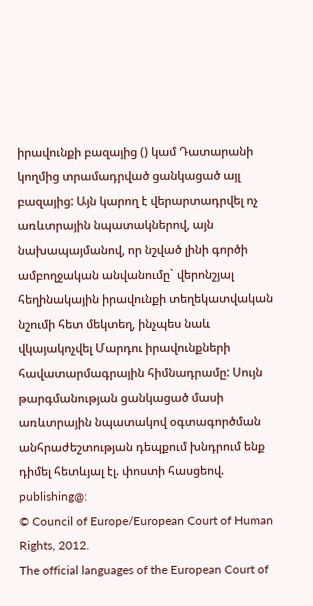իրավունքի բազայից () կամ Դատարանի կողմից տրամադրված ցանկացած այլ բազայից: Այն կարող է վերարտադրվել ոչ առևտրային նպատակներով, այն նախապայմանով, որ նշված լինի գործի ամբողջական անվանումը` վերոնշյալ հեղինակային իրավունքի տեղեկատվական նշումի հետ մեկտեղ, ինչպես նաև վկայակոչվել Մարդու իրավունքների հավատարմագրային հիմնադրամը: Սույն թարգմանության ցանկացած մասի առևտրային նպատակով օգտագործման անհրաժեշտության դեպքում խնդրում ենք դիմել հետևյալ էլ. փոստի հասցեով. publishing@:
© Council of Europe/European Court of Human Rights, 2012.
The official languages of the European Court of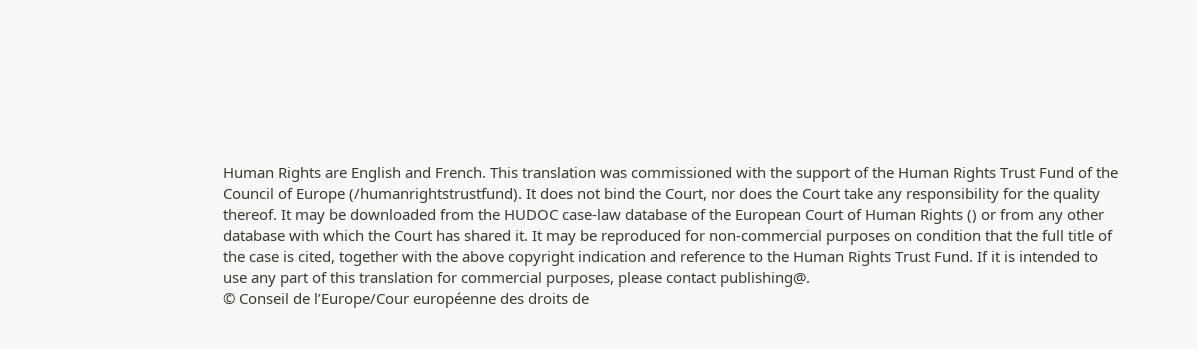Human Rights are English and French. This translation was commissioned with the support of the Human Rights Trust Fund of the Council of Europe (/humanrightstrustfund). It does not bind the Court, nor does the Court take any responsibility for the quality thereof. It may be downloaded from the HUDOC case-law database of the European Court of Human Rights () or from any other database with which the Court has shared it. It may be reproduced for non-commercial purposes on condition that the full title of the case is cited, together with the above copyright indication and reference to the Human Rights Trust Fund. If it is intended to use any part of this translation for commercial purposes, please contact publishing@.
© Conseil de l’Europe/Cour européenne des droits de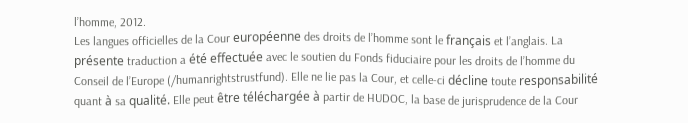l’homme, 2012.
Les langues officielles de la Cour européenne des droits de l’homme sont le français et l’anglais. La présente traduction a été effectuée avec le soutien du Fonds fiduciaire pour les droits de l’homme du Conseil de l’Europe (/humanrightstrustfund). Elle ne lie pas la Cour, et celle-ci décline toute responsabilité quant à sa qualité. Elle peut être téléchargée à partir de HUDOC, la base de jurisprudence de la Cour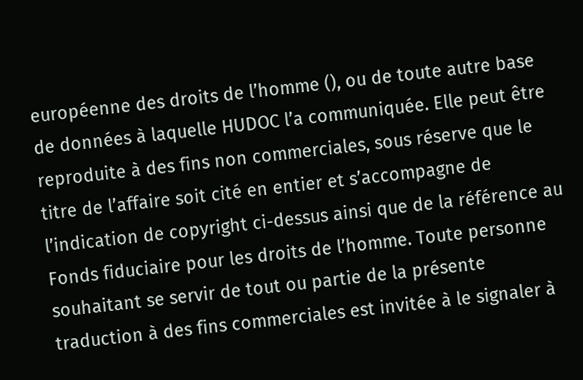européenne des droits de l’homme (), ou de toute autre base de données à laquelle HUDOC l’a communiquée. Elle peut être reproduite à des fins non commerciales, sous réserve que le titre de l’affaire soit cité en entier et s’accompagne de l’indication de copyright ci-dessus ainsi que de la référence au Fonds fiduciaire pour les droits de l’homme. Toute personne souhaitant se servir de tout ou partie de la présente traduction à des fins commerciales est invitée à le signaler à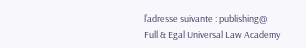l’adresse suivante : publishing@
Full & Egal Universal Law Academy